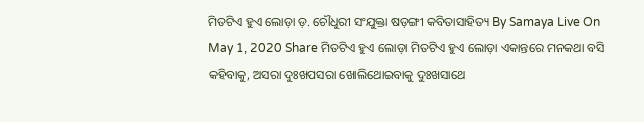ମିତଟିଏ ହୁଏ ଲୋଡ଼ା ଡ଼. ଚୌଧୁରୀ ସଂଯୁକ୍ତା ଷଡ଼ଙ୍ଗୀ କବିତାସାହିତ୍ୟ By Samaya Live On May 1, 2020 Share ମିତଟିଏ ହୁଏ ଲୋଡ଼ା ମିତଟିଏ ହୁଏ ଲୋଡ଼ା ଏକାନ୍ତରେ ମନକଥା ବସି କହିବାକୁ, ଅସରା ଦୁଃଖପସରା ଖୋଲିଥୋଇବାକୁ ଦୁଃଖସାଥେ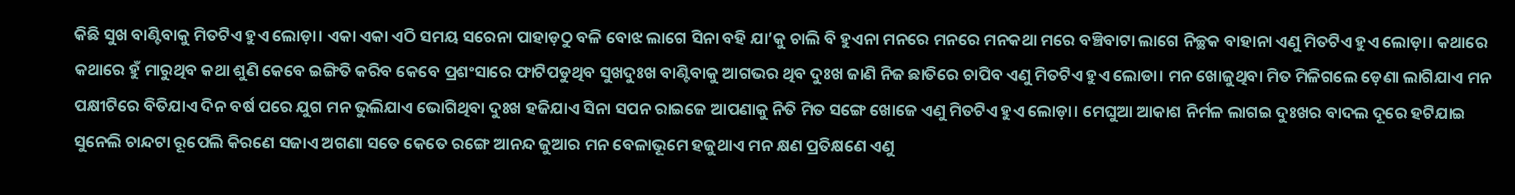କିଛି ସୁଖ ବାଣ୍ଟିବାକୁ ମିତଟିଏ ହୁଏ ଲୋଡ଼ା। ଏକା ଏକା ଏଠି ସମୟ ସରେନା ପାହାଡ଼ଠୁ ବଳି ବୋଝ ଲାଗେ ସିନା ବହି ଯା’କୁ ଚାଲି ବି ହୁଏନା ମନରେ ମନରେ ମନକଥା ମରେ ବଞ୍ଚିବାଟା ଲାଗେ ନିଚ୍ଛକ ବାହାନା ଏଣୁ ମିତଟିଏ ହୁଏ ଲୋଡ଼ା। କଥାରେ କଥାରେ ହୁଁ ମାରୁଥିବ କଥା ଶୁଣି କେବେ ଇଙ୍ଗିତି କରିବ କେବେ ପ୍ରଶଂସାରେ ଫାଟିପଡୁଥିବ ସୁଖଦୁଃଖ ବାଣ୍ଟିବାକୁ ଆଗଭର ଥିବ ଦୁଃଖ ଜାଣି ନିଜ ଛାତିରେ ଚାପିବ ଏଣୁ ମିତଟିଏ ହୁଏ ଲୋଡା। ମନ ଖୋଜୁଥିବା ମିତ ମିଳିଗଲେ ଡ଼େଣା ଲାଗିଯାଏ ମନ ପକ୍ଷୀଟିରେ ବିତିଯାଏ ଦିନ ବର୍ଷ ପରେ ଯୁଗ ମନ ଭୁଲିଯାଏ ଭୋଗିଥିବା ଦୁଃଖ ହଜିଯାଏ ସିନା ସପନ ରାଇଜେ ଆପଣାକୁ ନିତି ମିତ ସଙ୍ଗେ ଖୋଜେ ଏଣୁ ମିତଟିଏ ହୁଏ ଲୋଡ଼ା। ମେଘୁଆ ଆକାଶ ନିର୍ମଳ ଲାଗଇ ଦୁଃଖର ବାଦଲ ଦୂରେ ହଟିଯାଇ ସୁନେଲି ଚାନ୍ଦଟା ରୂପେଲି କିରଣେ ସଜାଏ ଅଗଣା ସତେ କେତେ ରଙ୍ଗେ ଆନନ୍ଦ ଜୁଆର ମନ ବେଳାଭୂମେ ହଜୁଥାଏ ମନ କ୍ଷଣ ପ୍ରତିକ୍ଷଣେ ଏଣୁ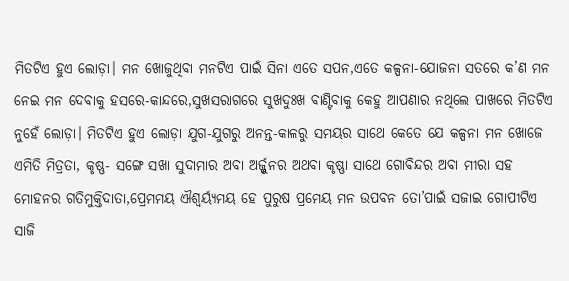ମିତଟିଏ ହୁଏ ଲୋଡ଼ା। ମନ ଖୋଜୁଥିବା ମନଟିଏ ପାଇଁ ସିନା ଏତେ ସପନ,ଏତେ କଳ୍ପନା-ଯୋଜନା ସତରେ କ’ଣ ମନ ନେଇ ମନ ଦେବାକୁ ହସରେ-କାନ୍ଦରେ,ସୁଖସରାଗରେ ସୁଖଦୁଃଖ ବାଣ୍ଟିବାକୁ କେହୁ ଆପଣାର ନଥିଲେ ପାଖରେ ମିତଟିଏ ନୁହେଁ ଲୋଡ଼ା। ମିତଟିଏ ହୁଏ ଲୋଡ଼ା ଯୁଗ-ଯୁଗରୁ ଅନନ୍ତ-କାଳରୁ ସମୟର ସାଥେ କେତେ ଯେ କଳ୍ପନା ମନ ଖୋଜେ ଏମିତି ମିତ୍ରତା, କୃଷ୍ଣ- ସଙ୍ଗେ ସଖା ସୁଦାମାର ଅବା ଅର୍ଜ୍ଜୁନର ଅଥବା କୃଷ୍ଣା ସାଥେ ଗୋବିନ୍ଦର ଅବା ମୀରା ସହ ମୋହନର ଗତିମୁକ୍ତିଦାତା,ପ୍ରେମମୟ ଐଶ୍ୱର୍ୟ୍ୟମୟ ହେ ପୁରୁଷ ପ୍ରମେୟ ମନ ଉପବନ ତୋ’ପାଇଁ ସଜାଇ ଗୋପୀଟିଏ ସାଜି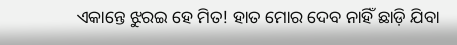ଏକାନ୍ତେ ଝୁରଇ ହେ ମିତ! ହାତ ମୋର ଦେବ ନାହିଁ ଛାଡ଼ି ଯିବା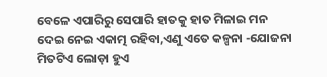ବେଳେ ଏପାରିରୁ ସେପାରି ହାତକୁ ହାତ ମିଳାଇ ମନ ଦେଇ ନେଇ ଏକାତ୍ମ ରହିବା,ଏଣୁ ଏତେ କଳ୍ପନା -ଯୋଜନା ମିତଟିଏ ଲୋଡ଼ା ହୁଏ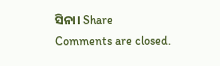ସିନା। Share
Comments are closed.